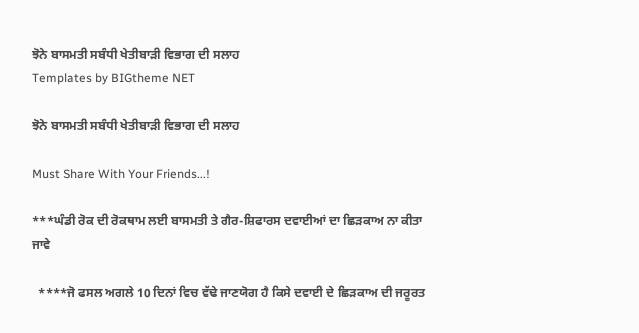ਝੋਨੇ ਬਾਸਮਤੀ ਸਬੰਧੀ ਖੇਤੀਬਾੜੀ ਵਿਭਾਗ ਦੀ ਸਲਾਹ
Templates by BIGtheme NET

ਝੋਨੇ ਬਾਸਮਤੀ ਸਬੰਧੀ ਖੇਤੀਬਾੜੀ ਵਿਭਾਗ ਦੀ ਸਲਾਹ

Must Share With Your Friends...!

***ਘੰਡੀ ਰੋਕ ਦੀ ਰੋਕਥਾਮ ਲਈ ਬਾਸਮਤੀ ਤੇ ਗੈਰ-ਸ਼ਿਫਾਰਸ ਦਵਾਈਆਂ ਦਾ ਛਿੜਕਾਅ ਨਾ ਕੀਤਾ ਜਾਵੇ

  ****ਜੋ ਫਸਲ ਅਗਲੇ 10 ਦਿਨਾਂ ਵਿਚ ਵੱਢੇ ਜਾਣਯੋਗ ਹੈ ਕਿਸੇ ਦਵਾਈ ਦੇ ਛਿੜਕਾਅ ਦੀ ਜਰੂਰਤ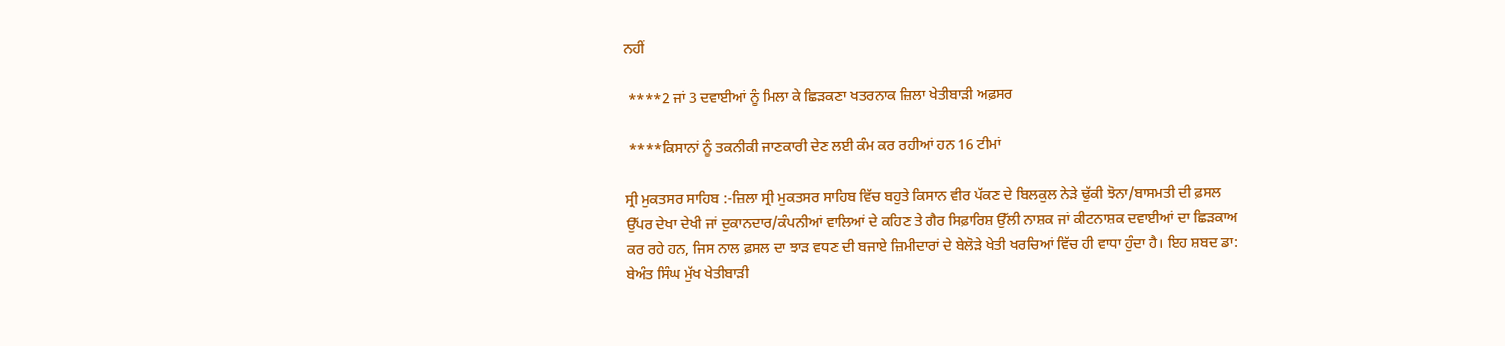ਨਹੀਂ

 ****2 ਜਾਂ 3 ਦਵਾਈਆਂ ਨੂੰ ਮਿਲਾ ਕੇ ਛਿੜਕਣਾ ਖਤਰਨਾਕ ਜ਼ਿਲਾ ਖੇਤੀਬਾੜੀ ਅਫ਼ਸਰ

 ****ਕਿਸਾਨਾਂ ਨੂੰ ਤਕਨੀਕੀ ਜਾਣਕਾਰੀ ਦੇਣ ਲਈ ਕੰਮ ਕਰ ਰਹੀਆਂ ਹਨ 16 ਟੀਮਾਂ

ਸ੍ਰੀ ਮੁਕਤਸਰ ਸਾਹਿਬ :-ਜ਼ਿਲਾ ਸ੍ਰੀ ਮੁਕਤਸਰ ਸਾਹਿਬ ਵਿੱਚ ਬਹੁਤੇ ਕਿਸਾਨ ਵੀਰ ਪੱਕਣ ਦੇ ਬਿਲਕੁਲ ਨੇੜੇ ਢੁੱਕੀ ਝੋਨਾ/ਬਾਸਮਤੀ ਦੀ ਫ਼ਸਲ ਉੱਪਰ ਦੇਖਾ ਦੇਖੀ ਜਾਂ ਦੁਕਾਨਦਾਰ/ਕੰਪਨੀਆਂ ਵਾਲਿਆਂ ਦੇ ਕਹਿਣ ਤੇ ਗੈਰ ਸਿਫ਼ਾਰਿਸ਼ ਉੱਲੀ ਨਾਸ਼ਕ ਜਾਂ ਕੀਟਨਾਸ਼ਕ ਦਵਾਈਆਂ ਦਾ ਛਿੜਕਾਅ ਕਰ ਰਹੇ ਹਨ, ਜਿਸ ਨਾਲ ਫ਼ਸਲ ਦਾ ਝਾੜ ਵਧਣ ਦੀ ਬਜਾਏ ਜ਼ਿਮੀਦਾਰਾਂ ਦੇ ਬੇਲੋੜੇ ਖੇਤੀ ਖਰਚਿਆਂ ਵਿੱਚ ਹੀ ਵਾਧਾ ਹੁੰਦਾ ਹੈ। ਇਹ ਸ਼ਬਦ ਡਾ: ਬੇਅੰਤ ਸਿੰਘ ਮੁੱਖ ਖੇਤੀਬਾੜੀ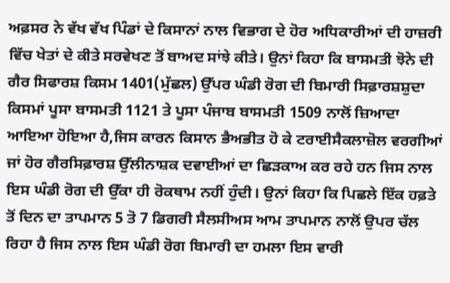ਅਫ਼ਸਰ ਨੇ ਵੱਖ ਵੱਖ ਪਿੰਡਾਂ ਦੇ ਕਿਸਾਨਾਂ ਨਾਲ ਵਿਭਾਗ ਦੇ ਹੋਰ ਅਧਿਕਾਰੀਆਂ ਦੀ ਹਾਜ਼ਰੀ ਵਿੱਚ ਖੇਤਾਂ ਦੇ ਕੀਤੇ ਸਰਵੇਖਣ ਤੋਂ ਬਾਅਦ ਸਾਂਝੇ ਕੀਤੇ। ਉਨਾਂ ਕਿਹਾ ਕਿ ਬਾਸਮਤੀ ਝੋਨੇ ਦੀ ਗੈਰ ਸਿਫਾਰਸ਼ ਕਿਸਮ 1401(ਮੁੱਛਲ) ਉੱਪਰ ਘੰਡੀ ਰੋਗ ਦੀ ਬਿਮਾਰੀ ਸਿਫ਼ਾਰਸ਼ਸ਼ੁਦਾ ਕਿਸਮਾਂ ਪੂਸਾ ਬਾਸਮਤੀ 1121 ਤੇ ਪੂਸਾ ਪੰਜਾਬ ਬਾਸਮਤੀ 1509 ਨਾਲੋਂ ਜ਼ਿਆਦਾ ਆਇਆ ਹੋਇਆ ਹੈ,ਜਿਸ ਕਾਰਨ ਕਿਸਾਨ ਭੈਅਭੀਤ ਹੋ ਕੇ ਟਰਾਈਸੈਕਲਾਜ਼ੋਲ ਵਰਗੀਆਂ ਜਾਂ ਹੋਰ ਗੈਰਸਿਫ਼ਾਰਸ਼ ਉੱਲੀਨਾਸ਼ਕ ਦਵਾਈਆਂ ਦਾ ਛਿੜਕਾਅ ਕਰ ਰਹੇ ਹਨ ਜਿਸ ਨਾਲ ਇਸ ਘੰਡੀ ਰੋਗ ਦੀ ਉੱਕਾ ਹੀ ਰੋਕਥਾਮ ਨਹੀਂ ਹੁੰਦੀ। ਉਨਾਂ ਕਿਹਾ ਕਿ ਪਿਛਲੇ ਇੱਕ ਹਫ਼ਤੇ ਤੋਂ ਦਿਨ ਦਾ ਤਾਪਮਾਨ 5 ਤੋ 7 ਡਿਗਰੀ ਸੈਲਸੀਅਸ ਆਮ ਤਾਪਮਾਨ ਨਾਲੋਂ ਉਪਰ ਚੱਲ ਰਿਹਾ ਹੈ ਜਿਸ ਨਾਲ ਇਸ ਘੰਡੀ ਰੋਗ ਬਿਮਾਰੀ ਦਾ ਹਮਲਾ ਇਸ ਵਾਰੀ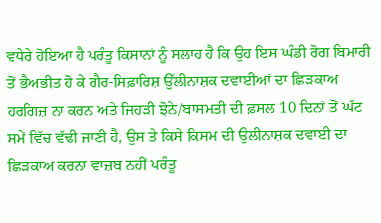ਵਧੇਰੇ ਹੋਇਆ ਹੈ ਪਰੰਤੂ ਕਿਸਾਨਾਂ ਨੂੰ ਸਲਾਹ ਹੈ ਕਿ ਉਹ ਇਸ ਘੰਡੀ ਰੋਗ ਬਿਮਾਰੀ ਤੋਂ ਭੈਅਭੀਤ ਹੋ ਕੇ ਗੈਰ-ਸਿਫ਼ਾਰਿਸ਼ ਉੱਲੀਨਾਸ਼ਕ ਦਵਾਈਆਂ ਦਾ ਛਿੜਕਾਅ ਹਰਗਿਜ਼ ਨਾ ਕਰਨ ਅਤੇ ਜਿਹੜੀ ਝੋਨੇ/ਬਾਸਮਤੀ ਦੀ ਫ਼ਸਲ 10 ਦਿਨਾਂ ਤੋਂ ਘੱਟ ਸਮੇਂ ਵਿੱਚ ਵੱਢੀ ਜਾਣੀ ਹੈ, ਉਸ ਤੇ ਕਿਸੇ ਕਿਸਮ ਦੀ ਉਲੀਨਾਸ਼ਕ ਦਵਾਈ ਦਾ ਛਿੜਕਾਅ ਕਰਨਾ ਵਾਜ਼ਬ ਨਹੀਂ ਪਰੰਤੂ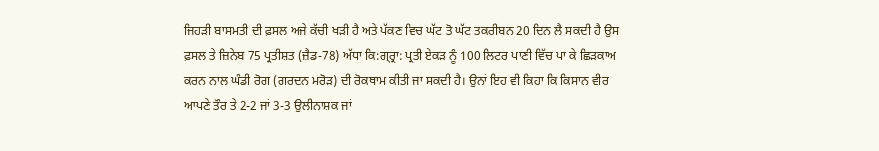ਜਿਹੜੀ ਬਾਸਮਤੀ ਦੀ ਫ਼ਸਲ ਅਜੇ ਕੱਚੀ ਖੜੀ ਹੈ ਅਤੇ ਪੱਕਣ ਵਿਚ ਘੱਟ ਤੋ ਘੱਟ ਤਕਰੀਬਨ 20 ਦਿਨ ਲੈ ਸਕਦੀ ਹੈ ਉਸ ਫ਼ਸਲ ਤੇ ਜ਼ਿਨੇਬ 75 ਪ੍ਰਤੀਸ਼ਤ (ਜ਼ੈਡ-78) ਅੱਧਾ ਕਿ:ਗ੍ਰ੍ਰਾ: ਪ੍ਰਤੀ ਏਕੜ ਨੂੰ 100 ਲਿਟਰ ਪਾਣੀ ਵਿੱਚ ਪਾ ਕੇ ਛਿੜਕਾਅ ਕਰਨ ਨਾਲ ਘੰਡੀ ਰੋਗ (ਗਰਦਨ ਮਰੋੜ) ਦੀ ਰੋਕਥਾਮ ਕੀਤੀ ਜਾ ਸਕਦੀ ਹੈ। ਉਨਾਂ ਇਹ ਵੀ ਕਿਹਾ ਕਿ ਕਿਸਾਨ ਵੀਰ ਆਪਣੇ ਤੌਰ ਤੇ 2-2 ਜਾਂ 3-3 ਉਲੀਨਾਸ਼ਕ ਜਾਂ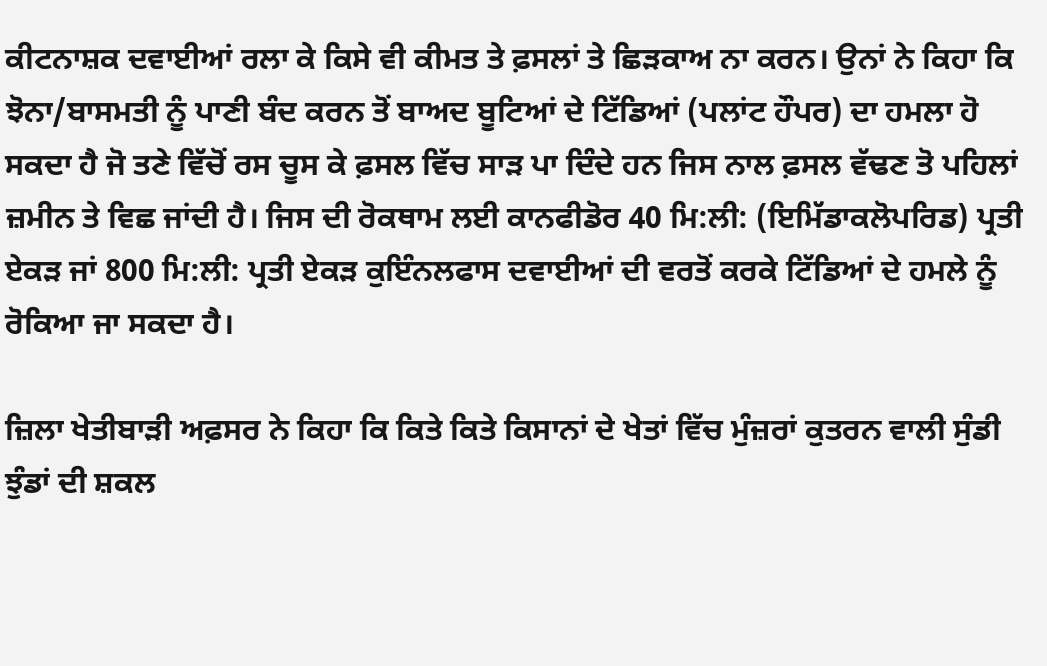ਕੀਟਨਾਸ਼ਕ ਦਵਾਈਆਂ ਰਲਾ ਕੇ ਕਿਸੇ ਵੀ ਕੀਮਤ ਤੇ ਫ਼ਸਲਾਂ ਤੇ ਛਿੜਕਾਅ ਨਾ ਕਰਨ। ਉਨਾਂ ਨੇ ਕਿਹਾ ਕਿ ਝੋਨਾ/ਬਾਸਮਤੀ ਨੂੰ ਪਾਣੀ ਬੰਦ ਕਰਨ ਤੋਂ ਬਾਅਦ ਬੂਟਿਆਂ ਦੇ ਟਿੱਡਿਆਂ (ਪਲਾਂਟ ਹੌਪਰ) ਦਾ ਹਮਲਾ ਹੋ ਸਕਦਾ ਹੈ ਜੋ ਤਣੇ ਵਿੱਚੋਂ ਰਸ ਚੂਸ ਕੇ ਫ਼ਸਲ ਵਿੱਚ ਸਾੜ ਪਾ ਦਿੰਦੇ ਹਨ ਜਿਸ ਨਾਲ ਫ਼ਸਲ ਵੱਢਣ ਤੋ ਪਹਿਲਾਂ ਜ਼ਮੀਨ ਤੇ ਵਿਛ ਜਾਂਦੀ ਹੈ। ਜਿਸ ਦੀ ਰੋਕਥਾਮ ਲਈ ਕਾਨਫੀਡੋਰ 40 ਮਿ:ਲੀ: (ਇਮਿੱਡਾਕਲੋਪਰਿਡ) ਪ੍ਰਤੀ ਏਕੜ ਜਾਂ 800 ਮਿ:ਲੀ: ਪ੍ਰਤੀ ਏਕੜ ਕੁਇੰਨਲਫਾਸ ਦਵਾਈਆਂ ਦੀ ਵਰਤੋਂ ਕਰਕੇ ਟਿੱਡਿਆਂ ਦੇ ਹਮਲੇ ਨੂੰ ਰੋਕਿਆ ਜਾ ਸਕਦਾ ਹੈ।

ਜ਼ਿਲਾ ਖੇਤੀਬਾੜੀ ਅਫ਼ਸਰ ਨੇ ਕਿਹਾ ਕਿ ਕਿਤੇ ਕਿਤੇ ਕਿਸਾਨਾਂ ਦੇ ਖੇਤਾਂ ਵਿੱਚ ਮੁੰਜ਼ਰਾਂ ਕੁਤਰਨ ਵਾਲੀ ਸੁੰਡੀ ਝੁੰਡਾਂ ਦੀ ਸ਼ਕਲ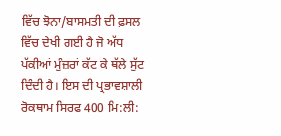ਵਿੱਚ ਝੋਨਾ/ਬਾਸਮਤੀ ਦੀ ਫ਼ਸਲ ਵਿੱਚ ਦੇਖੀ ਗਈ ਹੈ ਜੋ ਅੱਧ ਪੱਕੀਆਂ ਮੁੰਜ਼ਰਾਂ ਕੱਟ ਕੇ ਥੱਲੇ ਸੁੱਟ ਦਿੰਦੀ ਹੈ। ਇਸ ਦੀ ਪ੍ਰਭਾਵਸ਼ਾਲੀ ਰੋਕਥਾਮ ਸਿਰਫ 400 ਮਿ:ਲੀ: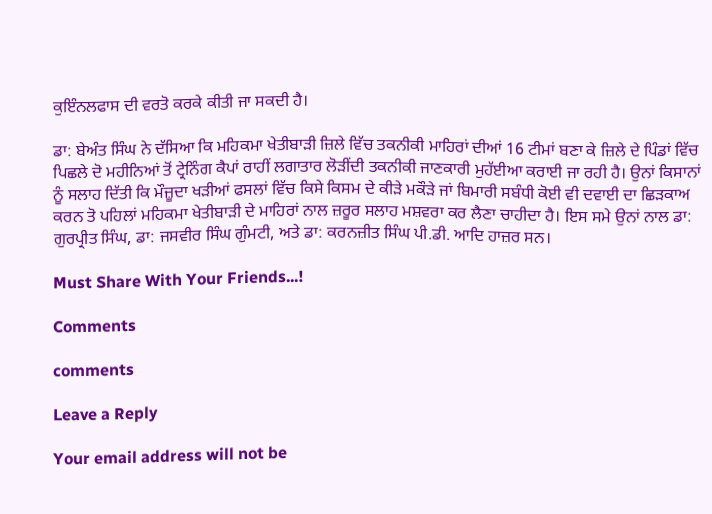ਕੁਇੰਨਲਫਾਸ ਦੀ ਵਰਤੋ ਕਰਕੇ ਕੀਤੀ ਜਾ ਸਕਦੀ ਹੈ।

ਡਾ: ਬੇਅੰਤ ਸਿੰਘ ਨੇ ਦੱਸਿਆ ਕਿ ਮਹਿਕਮਾ ਖੇਤੀਬਾੜੀ ਜ਼ਿਲੇ ਵਿੱਚ ਤਕਨੀਕੀ ਮਾਹਿਰਾਂ ਦੀਆਂ 16 ਟੀਮਾਂ ਬਣਾ ਕੇ ਜ਼ਿਲੇ ਦੇ ਪਿੰਡਾਂ ਵਿੱਚ ਪਿਛਲੇ ਦੋ ਮਹੀਨਿਆਂ ਤੋਂ ਟ੍ਰੇਨਿੰਗ ਕੈਪਾਂ ਰਾਹੀਂ ਲਗਾਤਾਰ ਲੋੜੀਂਦੀ ਤਕਨੀਕੀ ਜਾਣਕਾਰੀ ਮੁਹੱਈਆ ਕਰਾਈ ਜਾ ਰਹੀ ਹੈ। ਉਨਾਂ ਕਿਸਾਨਾਂ ਨੂੰ ਸਲਾਹ ਦਿੱਤੀ ਕਿ ਮੌਜ਼ੂਦਾ ਖੜੀਆਂ ਫਸਲਾਂ ਵਿੱਚ ਕਿਸੇ ਕਿਸਮ ਦੇ ਕੀੜੇ ਮਕੌੜੇ ਜਾਂ ਬਿਮਾਰੀ ਸਬੰਧੀ ਕੋਈ ਵੀ ਦਵਾਈ ਦਾ ਛਿੜਕਾਅ ਕਰਨ ਤੋ ਪਹਿਲਾਂ ਮਹਿਕਮਾ ਖੇਤੀਬਾੜੀ ਦੇ ਮਾਹਿਰਾਂ ਨਾਲ ਜ਼ਰੂਰ ਸਲਾਹ ਮਸ਼ਵਰਾ ਕਰ ਲੈਣਾ ਚਾਹੀਦਾ ਹੈ। ਇਸ ਸਮੇ ਉਨਾਂ ਨਾਲ ਡਾ: ਗੁਰਪ੍ਰੀਤ ਸਿੰਘ, ਡਾ: ਜਸਵੀਰ ਸਿੰਘ ਗੁੰਮਟੀ, ਅਤੇ ਡਾ: ਕਰਨਜ਼ੀਤ ਸਿੰਘ ਪੀ.ਡੀ. ਆਦਿ ਹਾਜ਼ਰ ਸਨ।

Must Share With Your Friends...!

Comments

comments

Leave a Reply

Your email address will not be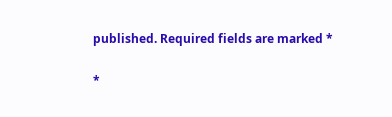published. Required fields are marked *

*